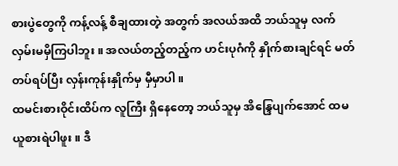စားပွဲတွေကို ကန့်လန့် စီချထားတဲ့ အတွက် အလယ်အထိ ဘယ်သူမှ လက်လှမ်းမမှိကြပါဘူး ။ အလယ်တည့်တည့်က ဟင်းပုဂံကို နှိုက်စားချင်ရင် မတ်တပ်ရပ်ပြီး လှန်းကုန်းနှိုက်မှ မှီမှာပါ ။
ထမင်းစားဝိုင်းထိပ်က လူကြီး ရှိနေတော့ ဘယ်သူမှ အိန္ဒြေပျက်အောင် ထမယူစားရဲပါဖူး ။ ဒီ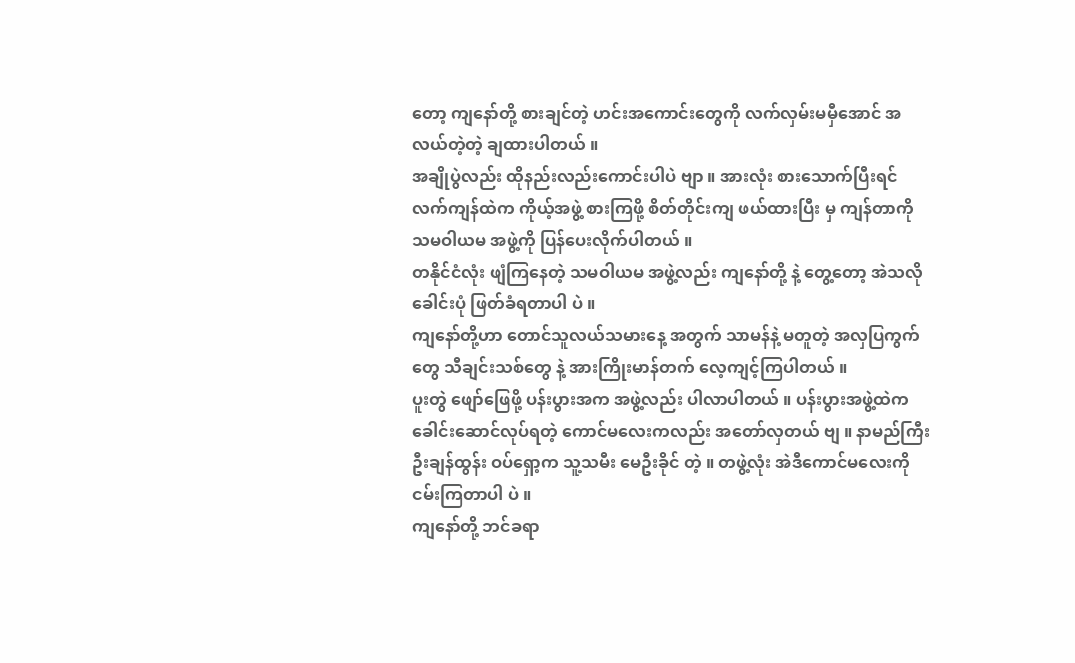တော့ ကျနော်တို့ စားချင်တဲ့ ဟင်းအကောင်းတွေကို လက်လှမ်းမမှီအောင် အလယ်တဲ့တဲ့ ချထားပါတယ် ။
အချိုပွဲလည်း ထိုနည်းလည်းကောင်းပါပဲ ဗျာ ။ အားလုံး စားသောက်ပြီးရင် လက်ကျန်ထဲက ကိုယ့်အဖွဲ့ စားကြဖို့ စိတ်တိုင်းကျ ဖယ်ထားပြီး မှ ကျန်တာကို သမဝါယမ အဖွဲ့ကို ပြန်ပေးလိုက်ပါတယ် ။
တနိုင်ငံလုံး ဖျံကြနေတဲ့ သမဝါယမ အဖွဲ့လည်း ကျနော်တို့ နဲ့ တွေ့တော့ အဲသလို ခေါင်းပုံ ဖြတ်ခံရတာပါ ပဲ ။
ကျနော်တို့ဟာ တောင်သူလယ်သမားနေ့ အတွက် သာမန်နဲ့ မတူတဲ့ အလှပြကွက်တွေ သီချင်းသစ်တွေ နဲ့ အားကြိုးမာန်တက် လေ့ကျင့်ကြပါတယ် ။
ပူးတွဲ ဖျော်ဖြေဖို့ ပန်းပွားအက အဖွဲ့လည်း ပါလာပါတယ် ။ ပန်းပွားအဖွဲ့ထဲက ခေါင်းဆောင်လုပ်ရတဲ့ ကောင်မလေးကလည်း အတော်လှတယ် ဗျ ။ နာမည်ကြီး ဦးချန်ထွန်း ဝပ်ရှော့က သူ့သမီး မေဦးခိုင် တဲ့ ။ တဖွဲ့လုံး အဲဒီကောင်မလေးကို ငမ်းကြတာပါ ပဲ ။
ကျနော်တို့ ဘင်ခရာ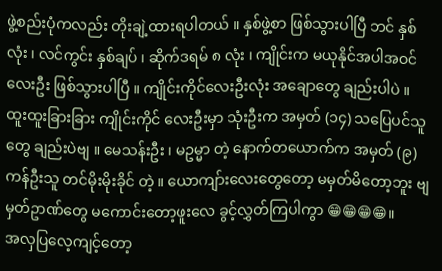ဖွဲ့စည်းပုံကလည်း တိုးချဲ့ထားရပါတယ် ။ နှစ်ဖွဲ့စာ ဖြစ်သွားပါပြီ ဘင် နှစ်လုံး ၊ လင်ကွင်း နှစ်ချပ် ၊ ဆိုက်ဒရမ် ၈ လုံး ၊ ကျိုင်းက မယုနိုင်အပါအဝင် လေးဦး ဖြစ်သွားပါပြီ ။ ကျိုင်းကိုင်လေးဦးလုံး အချောတွေ ချည်းပါပဲ ။
ထူးထူးခြားခြား ကျိုင်းကိုင် လေးဦးမှာ သုံးဦးက အမှတ် (၁၄) သပြေပင်သူတွေ ချည်းပဲဗျ ။ မေသန်းဦး ၊ မဥမ္မာ တဲ့ နောက်တယောက်က အမှတ် (၉) ကန်ဦးသူ တင်မိုးမိုးခိုင် တဲ့ ။ ယောကျာ်းလေးတွေတော့ မမှတ်မိတော့ဘူး ဗျ မှတ်ဥာဏ်တွေ မကောင်းတော့ဖူးလေ ခွင့်လွှတ်ကြပါကွာ 😁😁😁😁။
အလှပြလေ့ကျင့်တော့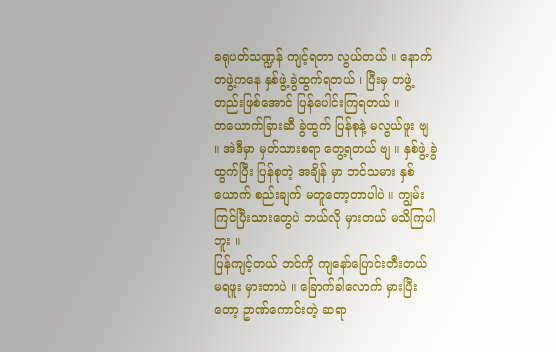ခရုပတ်သဏ္ဍန် ကျင့်ရတာ လွယ်တယ် ။ နောက် တဖွဲ့ကနေ နှစ်ဖွဲ့ ခွဲထွက်ရတယ် ၊ ပြီးမှ တဖွဲ့တည်းဖြစ်အောင် ပြန်ပေါင်းကြရတယ် ။
တယောက်ခြားဆီ ခွဲထွက် ပြန်စုနဲ့ မလွယ်ဖူး ဗျ ။ အဲဒီမှာ မှတ်သားစရာ တွေ့ရတယ် ဗျ ။ နှစ်ဖွဲ့ ခွဲထွက်ပြီး ပြန်စုတဲ့ အချိန် မှာ ဘင်သမား နှစ်ယောက် စည်းချက် မတူတော့တာပါပဲ ။ ကျွမ်းကြင်ပြီးသားတွေပဲ ဘယ်လို မှားတယ် မသိကြပါဘူး ။
ပြန်ကျင့်တယ် ဘင်ကို ကျနော်ပြောင်းတီးတယ် မရဖူး မှားတာပဲ ။ ခြောက်ခါလောက် မှားပြီးတော့ ဥာဏ်ကောင်းတဲ့ ဆရာ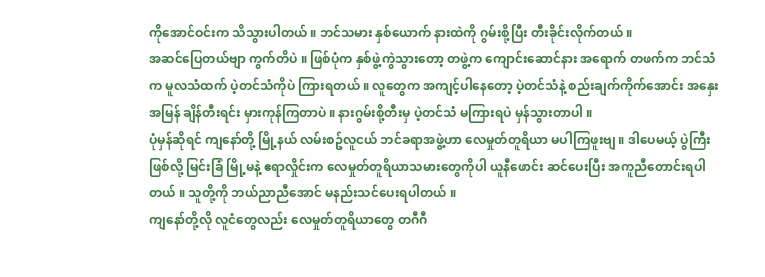ကိုအောင်ဝင်းက သိသွားပါတယ် ။ ဘင်သမား နှစ်ယောက် နားထဲကို ဂွမ်းစို့ပြီး တီးခိုင်းလိုက်တယ် ။
အဆင်ပြေတယ်ဗျာ ကွက်တိပဲ ။ ဖြစ်ပုံက နှစ်ဖွဲ့ကွဲသွားတော့ တဖွဲ့က ကျောင်းဆောင်နား အရောက် တဖက်က ဘင်သံက မူလသံထက် ပဲ့တင်သံကိုပဲ ကြားရတယ် ။ လူတွေက အကျင့်ပါနေတော့ ပဲ့တင်သံနဲ့ စည်းချက်ကိုက်အောင်း အနှေး အမြန် ချိန်တီးရင်း မှားကုန်ကြတာပဲ ။ နားဂွမ်းစို့တီးမှ ပဲ့တင်သံ မကြားရပဲ မှန်သွားတာပါ ။
ပုံမှန်ဆိုရင် ကျနော်တို့ မြို့နယ် လမ်းစဥ်လူငယ် ဘင်ခရာအဖွဲ့ဟာ လေမှုတ်တူရိယာ မပါကြဖူးဗျ ။ ဒါပေမယ့် ပွဲကြီးဖြစ်လို့ မြင်းခြံ မြို့မနဲ့ ဧရာလှိုင်းက လေမှုတ်တူရိယာသမားတွေကိုပါ ယူနီဖောင်း ဆင်ပေးပြီး အကူညီတောင်းရပါတယ် ။ သူတို့ကို ဘယ်ညာညီအောင် မနည်းသင်ပေးရပါတယ် ။
ကျနော်တို့လို လူငံတွေလည်း လေမှုတ်တူရိယာတွေ တဂီဂီ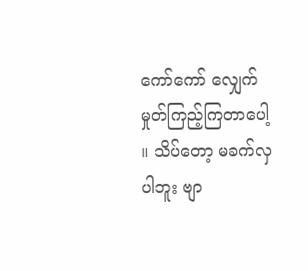ကော်ကော် လျှေက်မှုတ်ကြည့်ကြတာပေါ့ ။ သိပ်တော့ မခက်လှပါဘူး ဗျာ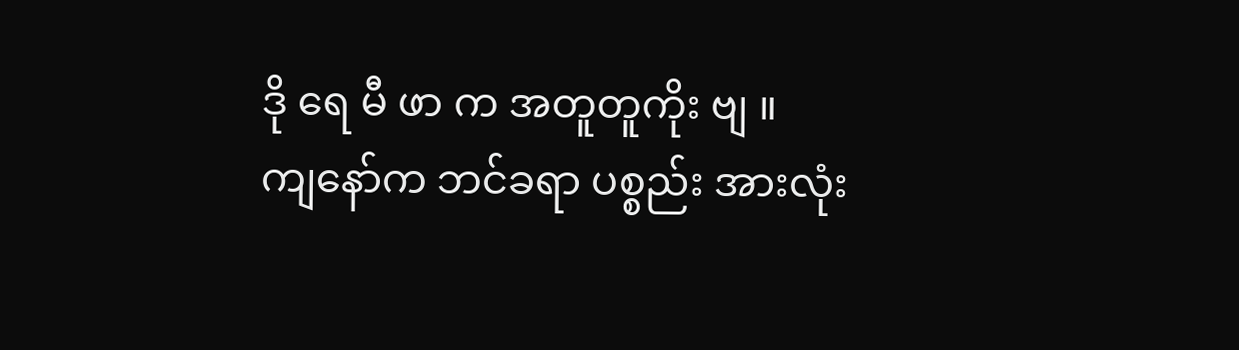ဒို ရေ မီ ဖာ က အတူတူကိုး ဗျ ။
ကျနော်က ဘင်ခရာ ပစ္စည်း အားလုံး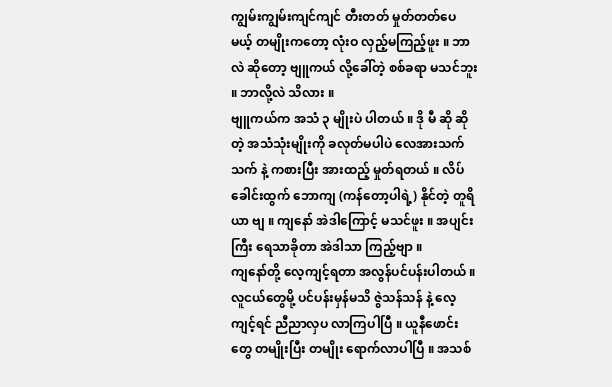ကျွမ်းကျွမ်းကျင်ကျင် တီးတတ် မှုတ်တတ်ပေမယ့် တမျိုးကတော့ လုံးဝ လှည့်မကြည့်ဖူး ။ ဘာလဲ ဆိုတော့ ဗျူကယ် လို့ခေါ်တဲ့ စစ်ခရာ မသင်ဘူး ။ ဘာလို့လဲ သိလား ။
ဗျူကယ်က အသံ ၃ မျိုးပဲ ပါတယ် ။ ဒို မီ ဆို ဆိုတဲ့ အသံသုံးမျိုးကို ခလုတ်မပါပဲ လေအားသက်သက် နဲ့ ကစားပြီး အားထည့် မှုတ်ရတယ် ။ လိပ်ခေါင်းထွက် ဘောကျ (ကန်တော့ပါရဲ့) နိုင်တဲ့ တူရိယာ ဗျ ။ ကျနော် အဲဒါကြောင့် မသင်ဖူး ။ အပျင်းကြီး ရေသာခိုတာ အဲဒါသာ ကြည့်ဗျာ ။
ကျနော်တို့ လေ့ကျင့်ရတာ အလွန်ပင်ပန်းပါတယ် ။ လူငယ်တွေမို့ ပင်ပန်းမှန်မသိ ဇွဲသန်သန် နဲ့ လေ့ကျင့်ရင် ညီညာလှပ လာကြပါပြီ ။ ယူနီဖောင်းတွေ တမျိုးပြီး တမျိုး ရောက်လာပါပြီ ။ အသစ်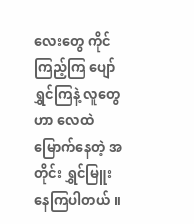လေးတွေ ကိုင်ကြည့်ကြ ပျော်ရွှင်ကြနဲ့ လူတွေဟာ လေထဲ မြောက်နေတဲ့ အတိုင်း ရွှင်မြူးနေကြပါတယ် ။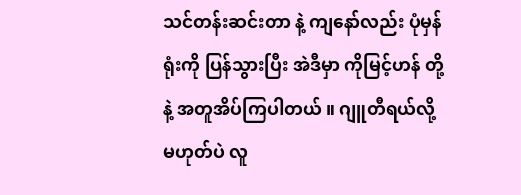သင်တန်းဆင်းတာ နဲ့ ကျနော်လည်း ပုံမှန် ရုံးကို ပြန်သွားပြီး အဲဒီမှာ ကိုမြင့်ဟန် တို့နဲ့ အတူအိပ်ကြပါတယ် ။ ဂျူတီရယ်လို့ မဟုတ်ပဲ လူ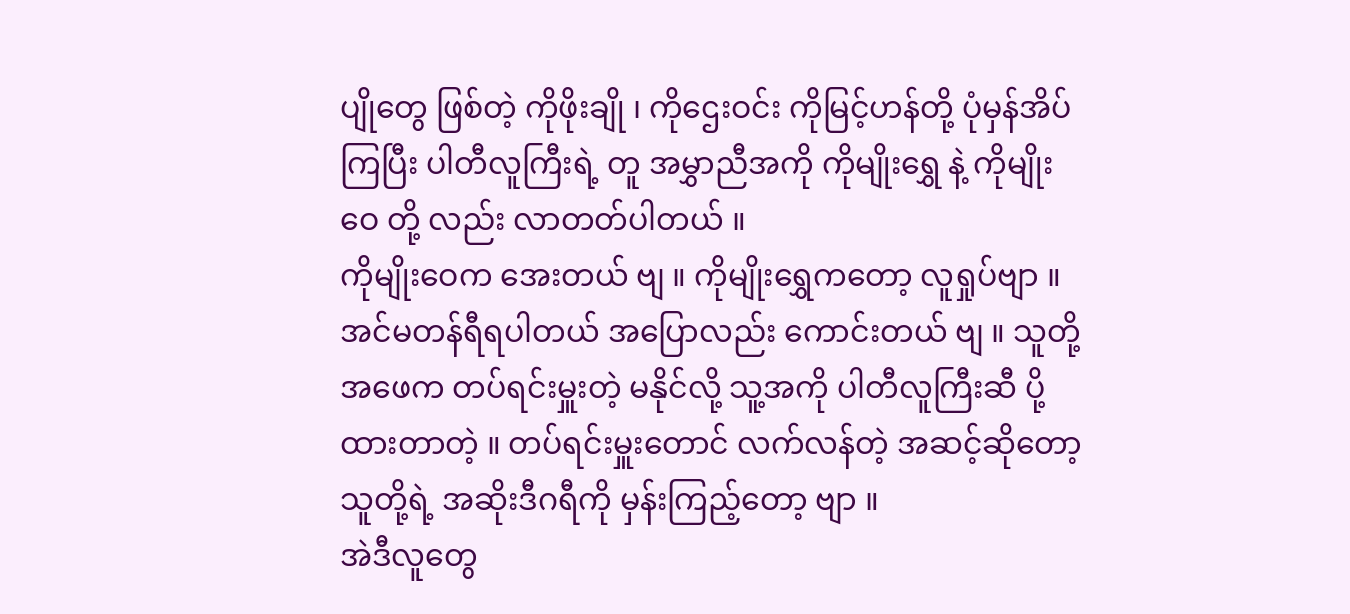ပျိုတွေ ဖြစ်တဲ့ ကိုဖိုးချို ၊ ကိုဌေးဝင်း ကိုမြင့်ဟန်တို့ ပုံမှန်အိပ်ကြပြီး ပါတီလူကြီးရဲ့ တူ အမွှာညီအကို ကိုမျိုးရွှေ နဲ့ ကိုမျိုးဝေ တို့ လည်း လာတတ်ပါတယ် ။
ကိုမျိုးဝေက အေးတယ် ဗျ ။ ကိုမျိုးရွှေကတော့ လူရှုပ်ဗျာ ။ အင်မတန်ရီရပါတယ် အပြောလည်း ကောင်းတယ် ဗျ ။ သူတို့အဖေက တပ်ရင်းမှူးတဲ့ မနိုင်လို့ သူ့အကို ပါတီလူကြီးဆီ ပို့ထားတာတဲ့ ။ တပ်ရင်းမှူးတောင် လက်လန်တဲ့ အဆင့်ဆိုတော့ သူတို့ရဲ့ အဆိုးဒီဂရီကို မှန်းကြည့်တော့ ဗျာ ။
အဲဒီလူတွေ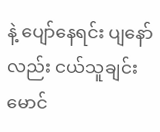နဲ့ ပျော်နေရင်း ပျနော်လည်း ငယ်သူချင်း မောင်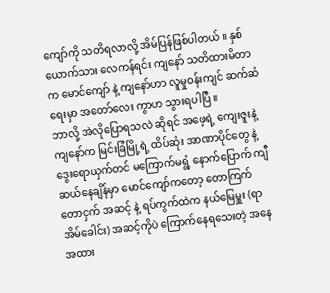ကျော်ကို သတိရလာလို့ အိမ်ပြန်ဖြစ်ပါတယ် ။ နှစ်ယောက်သား လေကန်ရင်း ကျနော် သတိထားမိတာက မောင်ကျော် နဲ့ ကျနော်ဟာ လူမှုဝန်းကျင် ဆက်ဆံရေးမှာ အတော်လေး ကွာဟ သွားရပါပြီ ။
ဘာလို့ အဲလိုပြောရသလဲ ဆိုရင် အဖေ့ရဲ့ ကျေးဇူးနဲ့ ကျနော်က မြင်းခြံမြို့ရဲ့ ထိပ်ဆုံး အာဏာပိုင်တွေ နဲ့ ဒွေးရောယှက်တင် မကြောက်မရွံ့ နောက်ပြောက် ကျီဆယ်နေချိန်မှာ မောင်ကျော်ကတော့ တောကြက် တောငှက် အဆင့် နဲ့ ရပ်ကွက်ထဲက နယ်မြေမှူး (ရာအိမ်ခေါင်း) အဆင့်ကိုပဲ ကြောက်နေရသေးတဲ့ အနေအထား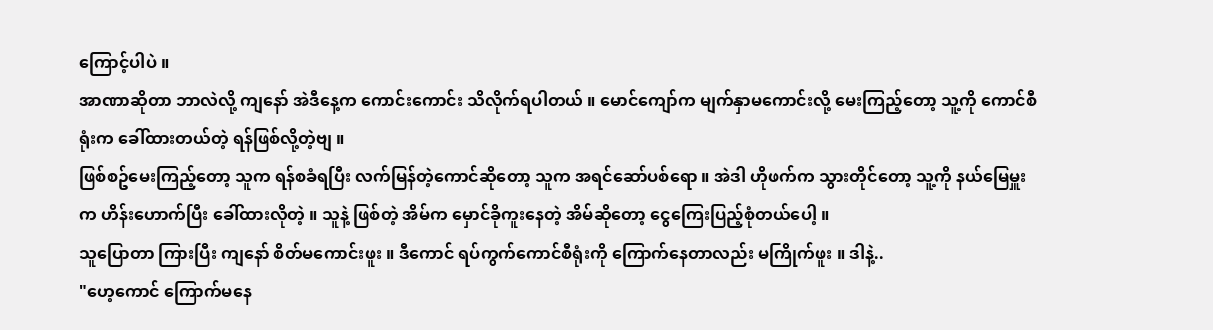ကြောင့်ပါပဲ ။
အာဏာဆိုတာ ဘာလဲလို့ ကျနော် အဲဒီနေ့က ကောင်းကောင်း သိလိုက်ရပါတယ် ။ မောင်ကျော်က မျက်နှာမကောင်းလို့ မေးကြည့်တော့ သူ့ကို ကောင်စီရုံးက ခေါ်ထားတယ်တဲ့ ရန်ဖြစ်လို့တဲ့ဗျ ။
ဖြစ်စဥ်မေးကြည့်တော့ သူက ရန်စခံရပြီး လက်မြန်တဲ့ကောင်ဆိုတော့ သူက အရင်ဆော်ပစ်ရော ။ အဲဒါ ဟိုဖက်က သွားတိုင်တော့ သူ့ကို နယ်မြေမှူးက ဟိန်းဟောက်ပြီး ခေါ်ထားလိုတဲ့ ။ သူနဲ့ ဖြစ်တဲ့ အိမ်က မှောင်ခိုကူးနေတဲ့ အိမ်ဆိုတော့ ငွေကြေးပြည့်စုံတယ်ပေါ့ ။
သူပြောတာ ကြားပြီး ကျနော် စိတ်မကောင်းဖူး ။ ဒီကောင် ရပ်ကွက်ကောင်စီရုံးကို ကြောက်နေတာလည်း မကြိုက်ဖူး ။ ဒါနဲ့..
"ဟေ့ကောင် ကြောက်မနေ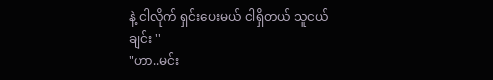နဲ့ ငါလိုက် ရှင်းပေးမယ် ငါရှိတယ် သူငယ်ချင်း ''
"ဟာ..မင်း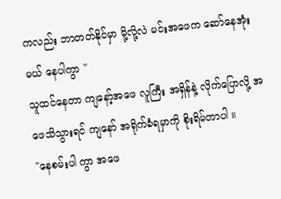ကလည်း ဘာတတ်နိုင်မှာ မို့လို့လဲ မင်းအဖေက ဆော်နေအုံးမယ် နေပါကွာ ''
သူထင်နေတာ ကျနော့်အဖေ လူကြီး အရှိန်နဲ့ လိုက်ပြောလို့ အဖေသိသွားရင် ကျနော် အရိုက်ခံရမှာကို စိုးရိမ်တာပါ ။
"နေစမ်းပါ ကွာ အဖေ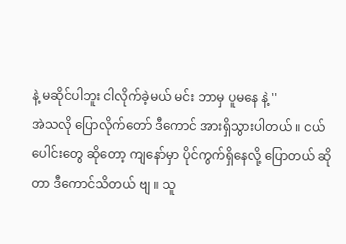နဲ့ မဆိုင်ပါဘူး ငါလိုက်ခဲ့မယ် မင်း ဘာမှ ပူမနေ နဲ့ ''
အဲသလို ပြောလိုက်တော် ဒီကောင် အားရှိသွားပါတယ် ။ ငယ်ပေါင်းတွေ ဆိုတော့ ကျနော်မှာ ပိုင်ကွက်ရှိနေလို့ ပြောတယ် ဆိုတာ ဒီကောင်သိတယ် ဗျ ။ သူ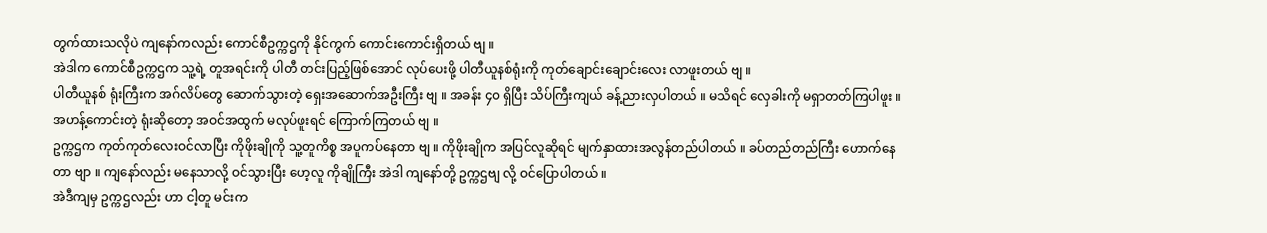တွက်ထားသလိုပဲ ကျနော်ကလည်း ကောင်စီဥက္ကဌကို နိုင်ကွက် ကောင်းကောင်းရှိတယ် ဗျ ။
အဲဒါက ကောင်စီဥက္ကဌက သူ့ရဲ့ တူအရင်းကို ပါတီ တင်းပြည့်ဖြစ်အောင် လုပ်ပေးဖို့ ပါတီယူနစ်ရုံးကို ကုတ်ချောင်းချောင်းလေး လာဖူးတယ် ဗျ ။
ပါတီယူနစ် ရုံးကြီးက အဂ်လိပ်တွေ ဆောက်သွားတဲ့ ရှေးအဆောက်အဦးကြီး ဗျ ။ အခန်း ၄၀ ရှိပြီး သိပ်ကြီးကျယ် ခန့်ညားလှပါတယ် ။ မသိရင် လှေခါးကို မရှာတတ်ကြပါဖူး ။ အဟန့်ကောင်းတဲ့ ရုံးဆိုတော့ အဝင်အထွက် မလုပ်ဖူးရင် ကြောက်ကြတယ် ဗျ ။
ဥက္ကဌက ကုတ်ကုတ်လေးဝင်လာပြီး ကိုဖိုးချိုကို သူ့တူကိစ္စ အပူကပ်နေတာ ဗျ ။ ကိုဖိုးချိုက အပြင်လူဆိုရင် မျက်နှာထားအလွန်တည်ပါတယ် ။ ခပ်တည်တည်ကြီး ဟောက်နေတာ ဗျာ ။ ကျနော်လည်း မနေသာလို့ ဝင်သွားပြီး ဟေ့လူ ကိုချိုကြီး အဲဒါ ကျနော်တို့ ဥက္ကဌဗျ လို့ ဝင်ပြောပါတယ် ။
အဲဒီကျမှ ဥက္ကဌလည်း ဟာ ငါ့တူ မင်းက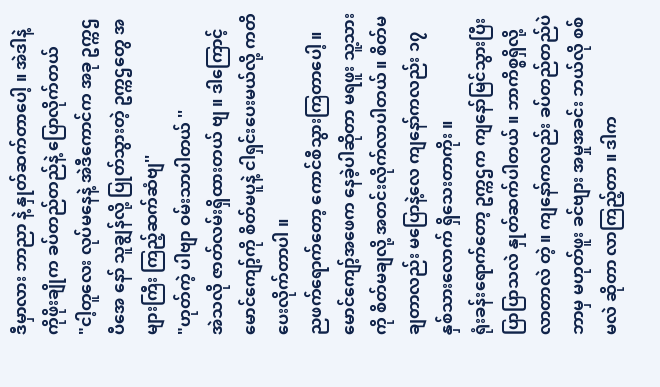ဒီမှာလား ဘာညာ နဲ့ နှုတ်ဆက်တာပေါ့ ။ အဲဒါနဲ့ ကိုဖိုးချိုက ခပ်တည်တည်နဲ့ ပြောလိုက်တယ်
"ငါ့တူလေး လုပ်မနေနဲ့ အဲဒီကောင်က အခု ဥက္ကဌ ပီအေ နော် သူချွန်လို့ ပြုတ်သွားတဲ့ ဥက္ကဌတွေ အများကြီး ကြည့်ဆက်ဆံဗျ''
"ဟုတ်ကဲ့ ပါဗျာ ဝမ်းသာပါတယ် ''
အဲသလို ဇာတ်လမ်းရှိထားတယ် ဗျ ။ ဒါကြောင့် မောင်ကျော့်ကို စိတ်မပူနဲ့ ငါရှင်းပေးမယ်လို့ ကတိပေးလိုက်တာပါ ။
ညဖက်ရောက်တော့ ကောင်စီသွားကြတာပေါ့ ။ မောင်ကျော့်အဖေက နေခဲ့ပါဆိုတာ မရဖူး သူ့သားကို စိတ်မချလို့ အတင်းလိုက်လာပါတယ် ။ စိတ်မချတာလည်း မပြောနဲ့လေ ကျနော်ကလည်း ၁၇ နှစ်သားလောက် ရှိသေးတာကိုး ။
ရုံးခန်းရောက်တော့ ဥက္ကဌက ကျနော်မြင်သွားပြီး ပြာပြာသလဲ နှုတ်ဆက်ပါတယ် ။ ဘာကိစ္စရှိလို့ လာတာလဲ တဲ့ ။ ကျနော်ကလည်း ခပ်တည်တည်ပဲ ဘာမှ မဟုတ်ဖူး ခင်ဗျား အမှုအခင်း ဘယ်လို စစ်မလဲ ဆိုတာ လာကြည့်တာ ။ ဒါက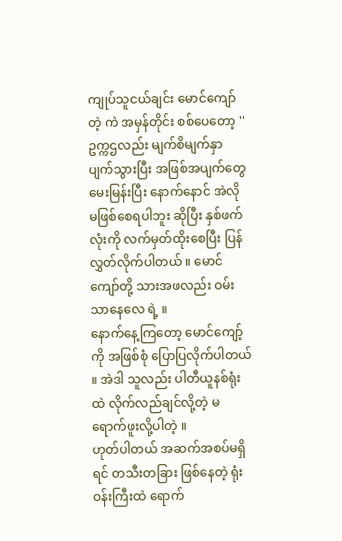ကျုပ်သူငယ်ချင်း မောင်ကျော် တဲ့ ကဲ အမှန်တိုင်း စစ်ပေတော့ ''
ဥက္ကဌလည်း မျက်စိမျက်နှာ ပျက်သွားပြီး အဖြစ်အပျက်တွေ မေးမြန်းပြီး နောက်နောင် အဲလို မဖြစ်စေရပါဘူး ဆိုပြီး နှစ်ဖက်လုံးကို လက်မှတ်ထိုးစေပြီး ပြန်လွှတ်လိုက်ပါတယ် ။ မောင်ကျော်တို့ သားအဖလည်း ဝမ်းသာနေလေ ရဲ့ ။
နောက်နေ့ကြတော့ မောင်ကျော့်ကို အဖြစ်စုံ ပြောပြလိုက်ပါတယ် ။ အဲဒါ သူလည်း ပါတီယူနစ်ရုံးထဲ လိုက်လည်ချင်လို့တဲ့ မရောက်ဖူးလို့ပါတဲ့ ။
ဟုတ်ပါတယ် အဆက်အစပ်မရှိရင် တသီးတခြား ဖြစ်နေတဲ့ ရုံးဝန်းကြီးထဲ ရောက်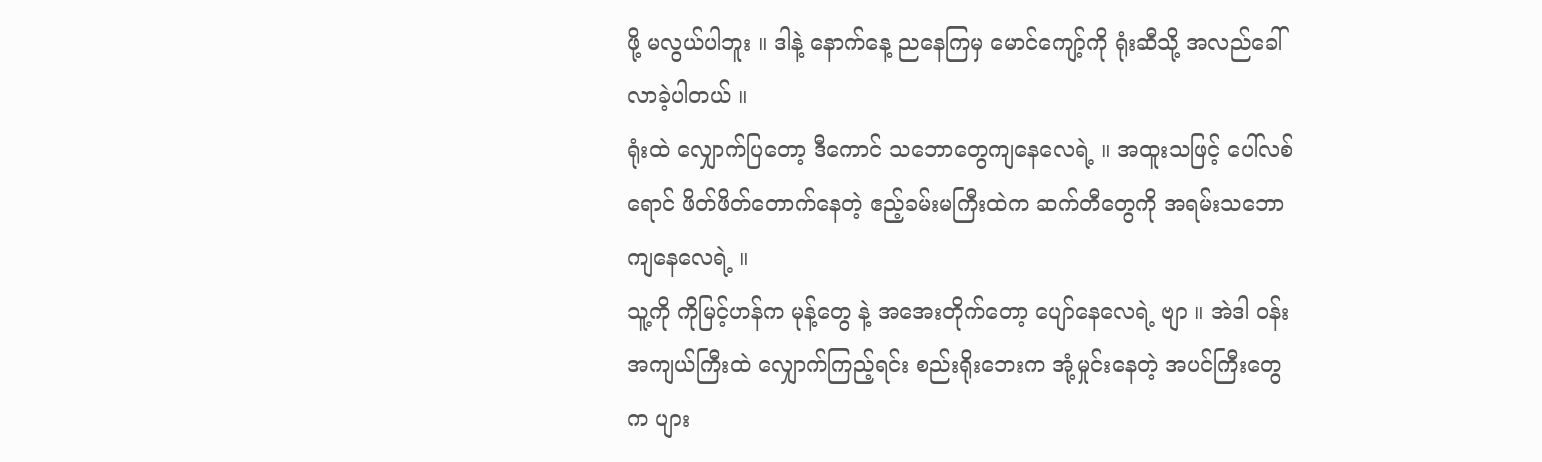ဖို့ မလွယ်ပါဘူး ။ ဒါနဲ့ နောက်နေ့ ညနေကြမှ မောင်ကျော့်ကို ရုံးဆီသို့ အလည်ခေါ်လာခဲ့ပါတယ် ။
ရုံးထဲ လျှောက်ပြတော့ ဒီကောင် သဘောတွေကျနေလေရဲ့ ။ အထူးသဖြင့် ပေါ်လစ်ရောင် ဖိတ်ဖိတ်တောက်နေတဲ့ ဧည့်ခမ်းမကြီးထဲက ဆက်တီတွေကို အရမ်းသဘောကျနေလေရဲ့ ။
သူ့ကို ကိုမြင့်ဟန်က မုန့်တွေ နဲ့ အအေးတိုက်တော့ ပျော်နေလေရဲ့ ဗျာ ။ အဲဒါ ဝန်းအကျယ်ကြီးထဲ လျှောက်ကြည့်ရင်း စည်းရိုးဘေးက အုံ့မှုင်းနေတဲ့ အပင်ကြီးတွေက ပျား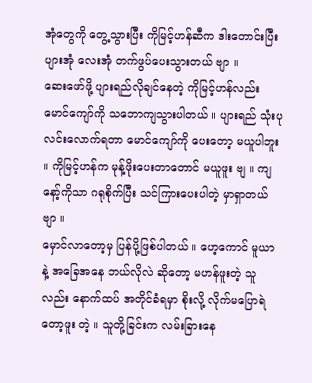အုံတွေကို တွေ့သွားပြီး ကိုမြင့်ဟန်ဆီက ဒါးတောင်းပြီး ပျားအုံ လေးအုံ တက်ဖွပ်ပေးသွားတယ် ဗျာ ။
ဆေးဖော်ဖို့ ပျားရည်လိုချင်နေတဲ့ ကိုမြင့်ဟန်လည်း မောင်ကျော်ကို သဘောကျသွားပါတယ် ။ ပျားရည် သုံးပုလင်းလောက်ရတာ မောင်ကျော်ကို ပေးတော့ မယူပါဘူး ။ ကိုမြင့်ဟန်က မုန့်ဖိုးပေးတာတောင် မယူဖူး ဗျ ။ ကျနော့်ကိုသာ ဂရုစိုက်ပြီး သင်ကြားပေးပါတဲ့ မှာရှာတယ် ဗျာ ။
မှောင်လာတော့မှ ပြန်ပို့ဖြစ်ပါတယ် ။ ဟေ့ကောင် မူယာ နဲ့ အခြေအနေ ဘယ်လိုလဲ ဆိုတော့ မဟန်ဖူးတဲ့ သူလည်း နောက်ထပ် အတိုင်ခံရမှာ စိုးလို့ လိုက်မပြောရဲတော့ဖူး တဲ့ ။ သူတို့ခြင်းက လမ်းခြားနေ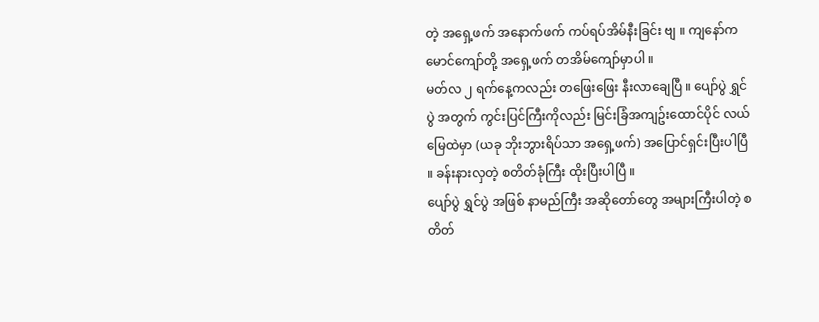တဲ့ အရှေ့ဖက် အနောက်ဖက် ကပ်ရပ်အိမ်နီးခြင်း ဗျ ။ ကျနော်က မောင်ကျော်တို့ အရှေ့ဖက် တအိမ်ကျော်မှာပါ ။
မတ်လ ၂ ရက်နေ့ကလည်း တဖြေးဖြေး နီးလာချေပြီ ။ ပျော်ပွဲ ရွှင်ပွဲ အတွက် ကွင်းပြင်ကြီးကိုလည်း မြင်းခြံအကျဥ်းထောင်ပိုင် လယ်မြေထဲမှာ (ယခု ဘိုးဘွားရိပ်သာ အရှေ့ဖက်) အပြောင်ရှင်းပြီးပါပြီ ။ ခန်းနားလှတဲ့ စတိတ်ခုံကြီး ထိုးပြီးပါပြီ ။
ပျော်ပွဲ ရွှင်ပွဲ အဖြစ် နာမည်ကြီး အဆိုတော်တွေ အများကြီးပါတဲ့ စတိတ်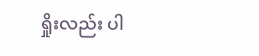ရှိုးလည်း ပါ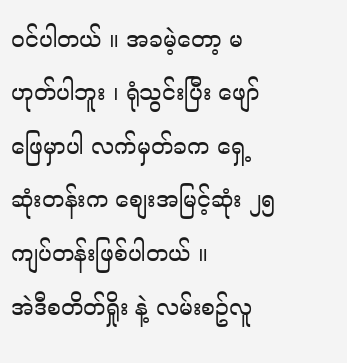ဝင်ပါတယ် ။ အခမဲ့တော့ မဟုတ်ပါဘူး ၊ ရုံသွင်းပြီး ဖျော်ဖြေမှာပါ လက်မှတ်ခက ရှေ့ဆုံးတန်းက စျေးအမြင့်ဆုံး ၂၅ ကျပ်တန်းဖြစ်ပါတယ် ။
အဲဒီစတိတ်ရှိုး နဲ့ လမ်းစဥ်လူ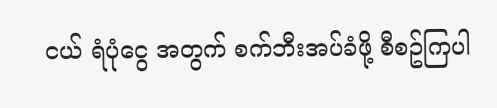ငယ် ရံပုံငွေ အတွက် စက်ဘီးအပ်ခံဖို့ စီစဥ်ကြပါ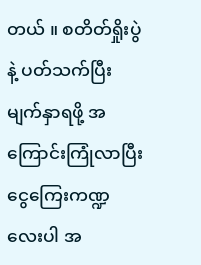တယ် ။ စတိတ်ရှိုးပွဲ နဲ့ ပတ်သက်ပြီး မျက်နှာရဖို့ အကြောင်းကြုံလာပြီး ငွေကြေးကဏ္ဍလေးပါ အ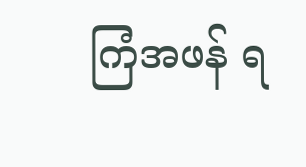ကြံအဖန် ရ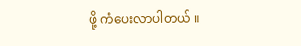ဖို့ ကံပေးလာပါတယ် ။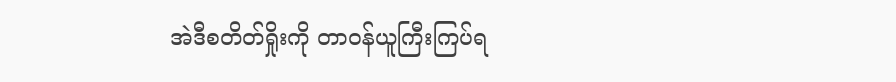အဲဒီစတိတ်ရှိုးကို တာဝန်ယူကြီးကြပ်ရ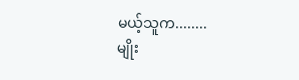မယ့်သူက........
မျိုး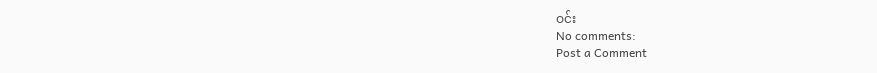ဝင်း
No comments:
Post a Comment